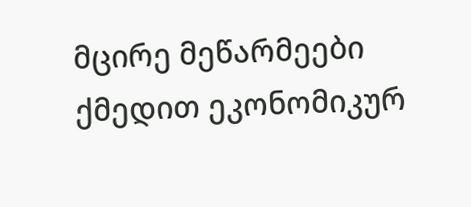მცირე მეწარმეები ქმედით ეკონომიკურ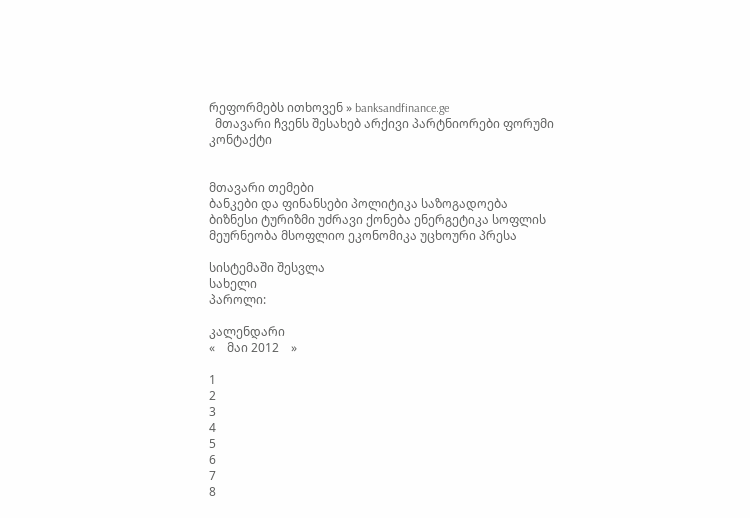რეფორმებს ითხოვენ » banksandfinance.ge
  მთავარი ჩვენს შესახებ არქივი პარტნიორები ფორუმი კონტაქტი


მთავარი თემები
ბანკები და ფინანსები პოლიტიკა საზოგადოება ბიზნესი ტურიზმი უძრავი ქონება ენერგეტიკა სოფლის მეურნეობა მსოფლიო ეკონომიკა უცხოური პრესა

სისტემაში შესვლა
სახელი
პაროლი:

კალენდარი
«    მაი 2012    »

1
2
3
4
5
6
7
8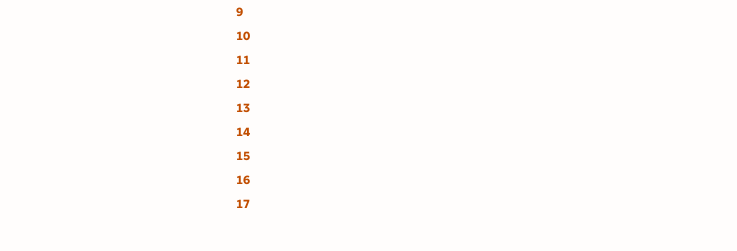9
10
11
12
13
14
15
16
17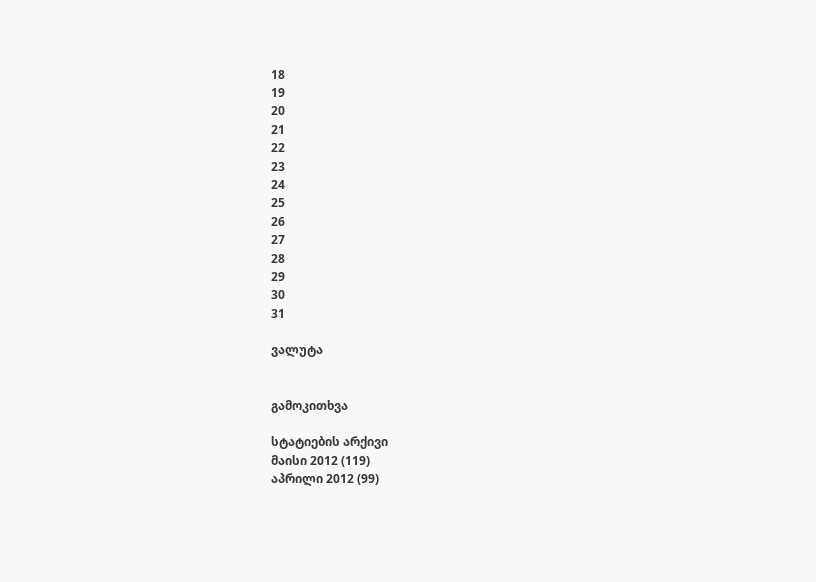18
19
20
21
22
23
24
25
26
27
28
29
30
31

ვალუტა


გამოკითხვა

სტატიების არქივი
მაისი 2012 (119)
აპრილი 2012 (99)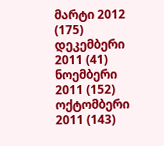მარტი 2012 (175)
დეკემბერი 2011 (41)
ნოემბერი 2011 (152)
ოქტომბერი 2011 (143)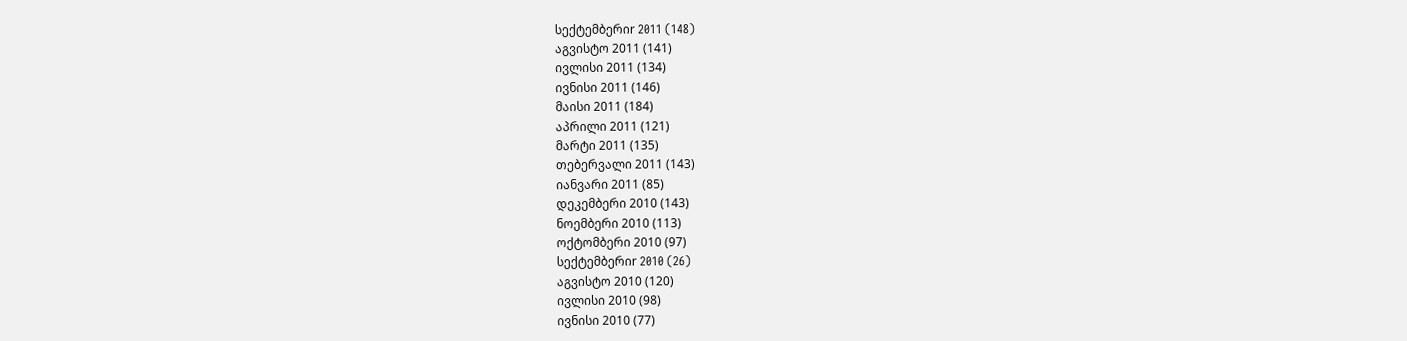სექტემბერიr 2011 (148)
აგვისტო 2011 (141)
ივლისი 2011 (134)
ივნისი 2011 (146)
მაისი 2011 (184)
აპრილი 2011 (121)
მარტი 2011 (135)
თებერვალი 2011 (143)
იანვარი 2011 (85)
დეკემბერი 2010 (143)
ნოემბერი 2010 (113)
ოქტომბერი 2010 (97)
სექტემბერიr 2010 (26)
აგვისტო 2010 (120)
ივლისი 2010 (98)
ივნისი 2010 (77)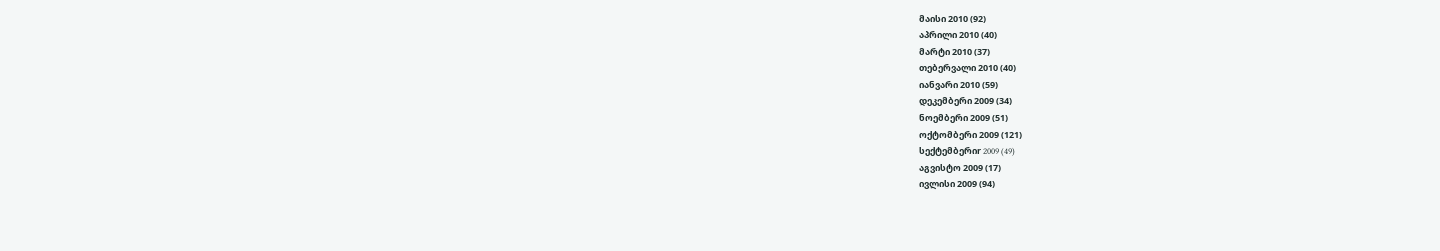მაისი 2010 (92)
აპრილი 2010 (40)
მარტი 2010 (37)
თებერვალი 2010 (40)
იანვარი 2010 (59)
დეკემბერი 2009 (34)
ნოემბერი 2009 (51)
ოქტომბერი 2009 (121)
სექტემბერიr 2009 (49)
აგვისტო 2009 (17)
ივლისი 2009 (94)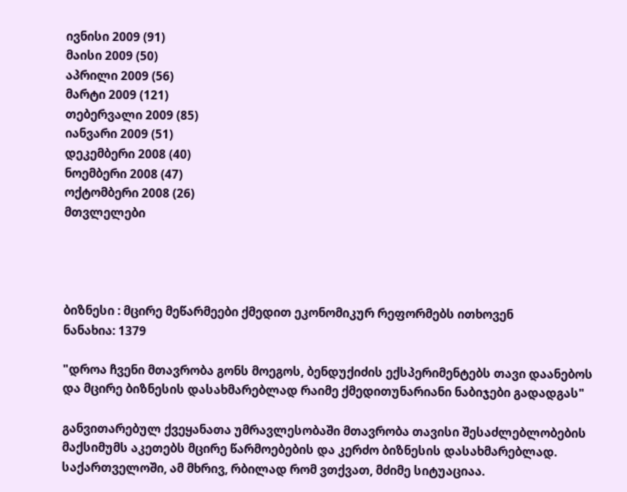ივნისი 2009 (91)
მაისი 2009 (50)
აპრილი 2009 (56)
მარტი 2009 (121)
თებერვალი 2009 (85)
იანვარი 2009 (51)
დეკემბერი 2008 (40)
ნოემბერი 2008 (47)
ოქტომბერი 2008 (26)
მთვლელები




ბიზნესი : მცირე მეწარმეები ქმედით ეკონომიკურ რეფორმებს ითხოვენ
ნანახია: 1379

"დროა ჩვენი მთავრობა გონს მოეგოს, ბენდუქიძის ექსპერიმენტებს თავი დაანებოს და მცირე ბიზნესის დასახმარებლად რაიმე ქმედითუნარიანი ნაბიჯები გადადგას"

განვითარებულ ქვეყანათა უმრავლესობაში მთავრობა თავისი შესაძლებლობების მაქსიმუმს აკეთებს მცირე წარმოებების და კერძო ბიზნესის დასახმარებლად. საქართველოში, ამ მხრივ, რბილად რომ ვთქვათ, მძიმე სიტუაციაა.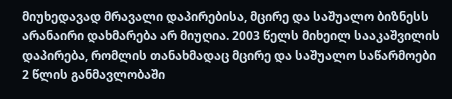მიუხედავად მრავალი დაპირებისა, მცირე და საშუალო ბიზნესს არანაირი დახმარება არ მიუღია. 2003 წელს მიხეილ სააკაშვილის დაპირება, რომლის თანახმადაც მცირე და საშუალო საწარმოები 2 წლის განმავლობაში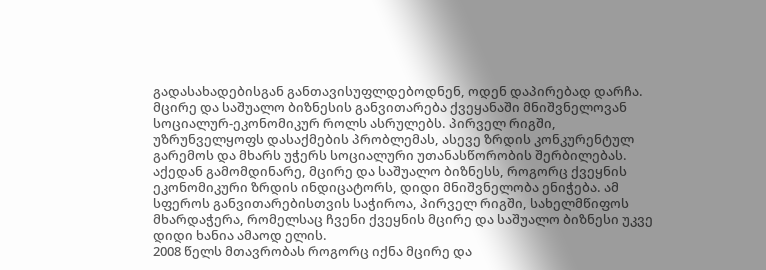გადასახადებისგან განთავისუფლდებოდნენ, ოდენ დაპირებად დარჩა.
მცირე და საშუალო ბიზნესის განვითარება ქვეყანაში მნიშვნელოვან სოციალურ-ეკონომიკურ როლს ასრულებს. პირველ რიგში, უზრუნველყოფს დასაქმების პრობლემას, ასევე ზრდის კონკურენტულ გარემოს და მხარს უჭერს სოციალური უთანასწორობის შერბილებას. აქედან გამომდინარე, მცირე და საშუალო ბიზნესს, როგორც ქვეყნის ეკონომიკური ზრდის ინდიცატორს, დიდი მნიშვნელობა ენიჭება. ამ სფეროს განვითარებისთვის საჭიროა, პირველ რიგში, სახელმწიფოს მხარდაჭერა, რომელსაც ჩვენი ქვეყნის მცირე და საშუალო ბიზნესი უკვე დიდი ხანია ამაოდ ელის.
2008 წელს მთავრობას როგორც იქნა მცირე და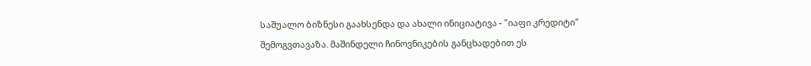საშუალო ბიზნესი გაახსენდა და ახალი ინიციატივა - "იაფი კრედიტი" შემოგვთავაზა. მაშინდელი ჩინოვნიკების განცხადებით ეს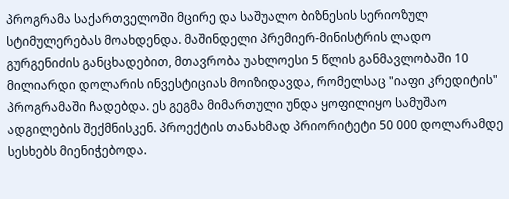პროგრამა საქართველოში მცირე და საშუალო ბიზნესის სერიოზულ სტიმულერებას მოახდენდა. მაშინდელი პრემიერ-მინისტრის ლადო გურგენიძის განცხადებით, მთავრობა უახლოესი 5 წლის განმავლობაში 10 მილიარდი დოლარის ინვესტიციას მოიზიდავდა, რომელსაც "იაფი კრედიტის" პროგრამაში ჩადებდა. ეს გეგმა მიმართული უნდა ყოფილიყო სამუშაო ადგილების შექმნისკენ. პროექტის თანახმად პრიორიტეტი 50 000 დოლარამდე სესხებს მიენიჭებოდა.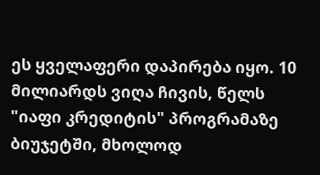ეს ყველაფერი დაპირება იყო. 10 მილიარდს ვიღა ჩივის, წელს "იაფი კრედიტის" პროგრამაზე ბიუჯეტში, მხოლოდ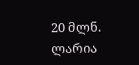20 მლნ. ლარია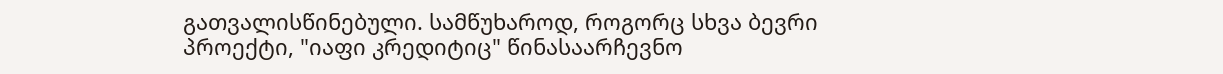გათვალისწინებული. სამწუხაროდ, როგორც სხვა ბევრი პროექტი, "იაფი კრედიტიც" წინასაარჩევნო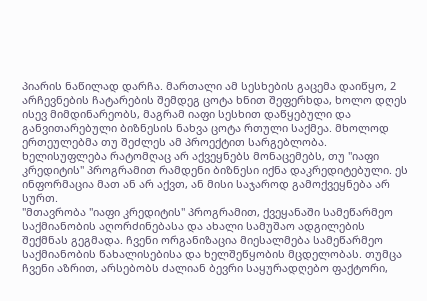პიარის ნაწილად დარჩა. მართალი ამ სესხების გაცემა დაიწყო, 2 არჩევნების ჩატარების შემდეგ ცოტა ხნით შეფერხდა, ხოლო დღეს ისევ მიმდინარეობს, მაგრამ იაფი სესხით დაწყებული და განვითარებული ბიზნესის ნახვა ცოტა რთული საქმეა. მხოლოდ ერთეულებმა თუ შეძლეს ამ პროექტით სარგებლობა.
ხელისუფლება რატომღაც არ აქვეყნებს მონაცემებს, თუ "იაფი კრედიტის" პროგრამით რამდენი ბიზნესი იქნა დაკრედიტებული. ეს ინფორმაცია მათ ან არ აქვთ, ან მისი საჯაროდ გამოქვეყნება არ სურთ.
"მთავრობა "იაფი კრედიტის" პროგრამით, ქვეყანაში სამეწარმეო საქმიანობის აღორძინებასა და ახალი სამუშაო ადგილების შექმნას გეგმადა. ჩვენი ორგანიზაცია მიესალმება სამეწარმეო საქმიანობის წახალისებისა და ხელშეწყობის მცდელობას. თუმცა ჩვენი აზრით, არსებობს ძალიან ბევრი საყურადღებო ფაქტორი,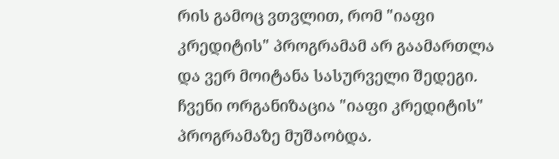რის გამოც ვთვლით, რომ "იაფი კრედიტის" პროგრამამ არ გაამართლა და ვერ მოიტანა სასურველი შედეგი.
ჩვენი ორგანიზაცია "იაფი კრედიტის" პროგრამაზე მუშაობდა.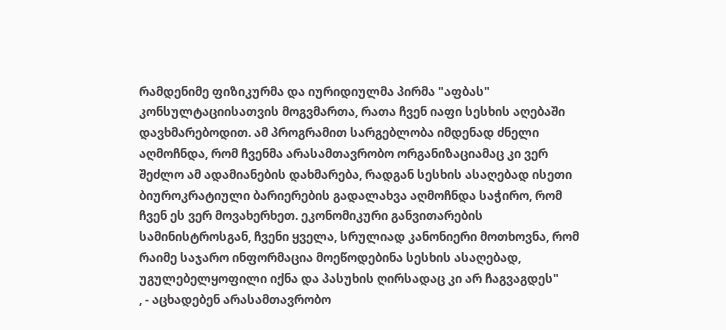რამდენიმე ფიზიკურმა და იურიდიულმა პირმა "აფბას" კონსულტაციისათვის მოგვმართა, რათა ჩვენ იაფი სესხის აღებაში დავხმარებოდით. ამ პროგრამით სარგებლობა იმდენად ძნელი აღმოჩნდა, რომ ჩვენმა არასამთავრობო ორგანიზაციამაც კი ვერ შეძლო ამ ადამიანების დახმარება, რადგან სესხის ასაღებად ისეთი ბიუროკრატიული ბარიერების გადალახვა აღმოჩნდა საჭირო, რომ ჩვენ ეს ვერ მოვახერხეთ. ეკონომიკური განვითარების სამინისტროსგან, ჩვენი ყველა, სრულიად კანონიერი მოთხოვნა, რომ რაიმე საჯარო ინფორმაცია მოეწოდებინა სესხის ასაღებად, უგულებელყოფილი იქნა და პასუხის ღირსადაც კი არ ჩაგვაგდეს"
, - აცხადებენ არასამთავრობო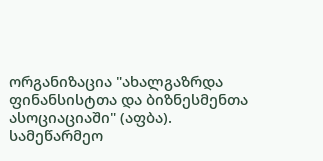ორგანიზაცია "ახალგაზრდა ფინანსისტთა და ბიზნესმენთა ასოციაციაში" (აფბა).
სამეწარმეო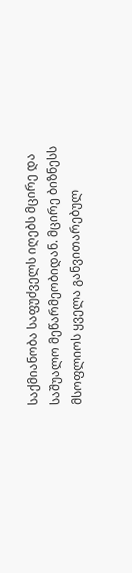საქმიანობა საფუძველს იღებს მცირე და საშუალო მეწარმეობიდან. მცირე ბიზნესს მსოფლიოს ყველა განვითარებულ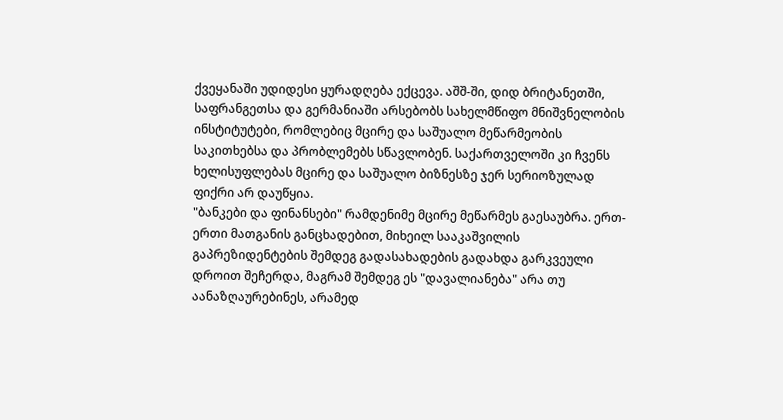ქვეყანაში უდიდესი ყურადღება ექცევა. აშშ-ში, დიდ ბრიტანეთში, საფრანგეთსა და გერმანიაში არსებობს სახელმწიფო მნიშვნელობის ინსტიტუტები, რომლებიც მცირე და საშუალო მეწარმეობის საკითხებსა და პრობლემებს სწავლობენ. საქართველოში კი ჩვენს ხელისუფლებას მცირე და საშუალო ბიზნესზე ჯერ სერიოზულად ფიქრი არ დაუწყია.
"ბანკები და ფინანსები" რამდენიმე მცირე მეწარმეს გაესაუბრა. ერთ-ერთი მათგანის განცხადებით, მიხეილ სააკაშვილის გაპრეზიდენტების შემდეგ გადასახადების გადახდა გარკვეული დროით შეჩერდა, მაგრამ შემდეგ ეს "დავალიანება" არა თუ აანაზღაურებინეს, არამედ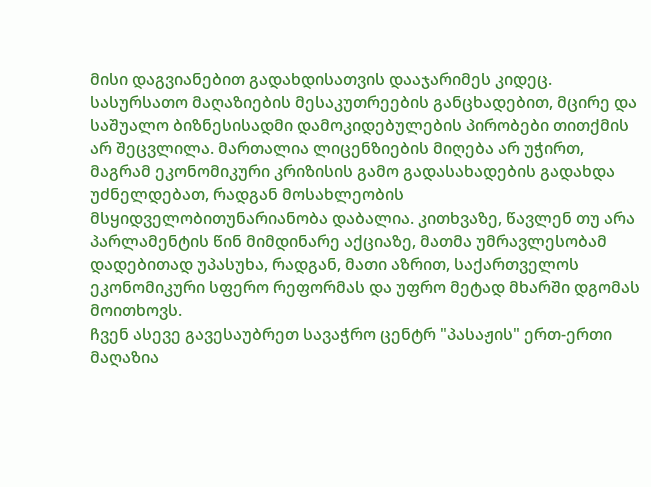მისი დაგვიანებით გადახდისათვის დააჯარიმეს კიდეც. სასურსათო მაღაზიების მესაკუთრეების განცხადებით, მცირე და საშუალო ბიზნესისადმი დამოკიდებულების პირობები თითქმის არ შეცვლილა. მართალია ლიცენზიების მიღება არ უჭირთ, მაგრამ ეკონომიკური კრიზისის გამო გადასახადების გადახდა უძნელდებათ, რადგან მოსახლეობის მსყიდველობითუნარიანობა დაბალია. კითხვაზე, წავლენ თუ არა პარლამენტის წინ მიმდინარე აქციაზე, მათმა უმრავლესობამ დადებითად უპასუხა, რადგან, მათი აზრით, საქართველოს ეკონომიკური სფერო რეფორმას და უფრო მეტად მხარში დგომას მოითხოვს.
ჩვენ ასევე გავესაუბრეთ სავაჭრო ცენტრ "პასაჟის" ერთ-ერთი მაღაზია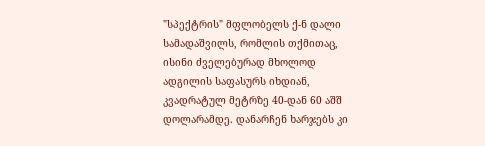"სპექტრის" მფლობელს ქ-ნ დალი სამადაშვილს, რომლის თქმითაც, ისინი ძველებურად მხოლოდ ადგილის საფასურს იხდიან, კვადრატულ მეტრზე 40-დან 60 აშშ დოლარამდე. დანარჩენ ხარჯებს კი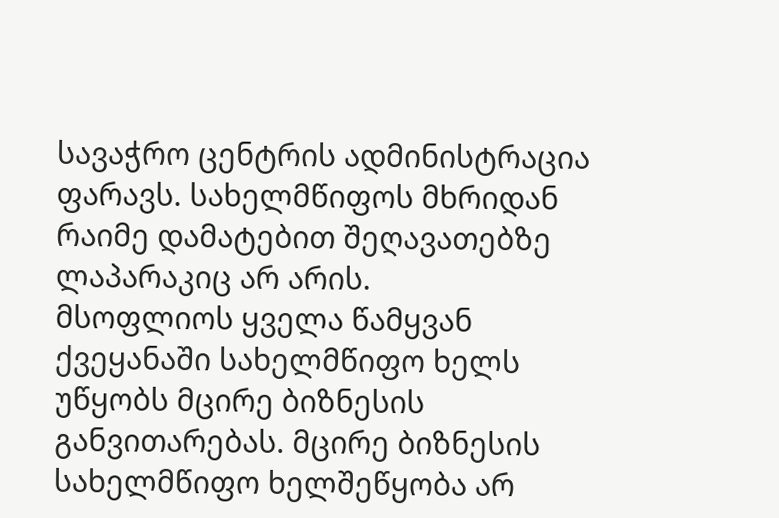სავაჭრო ცენტრის ადმინისტრაცია ფარავს. სახელმწიფოს მხრიდან რაიმე დამატებით შეღავათებზე ლაპარაკიც არ არის.
მსოფლიოს ყველა წამყვან ქვეყანაში სახელმწიფო ხელს უწყობს მცირე ბიზნესის განვითარებას. მცირე ბიზნესის სახელმწიფო ხელშეწყობა არ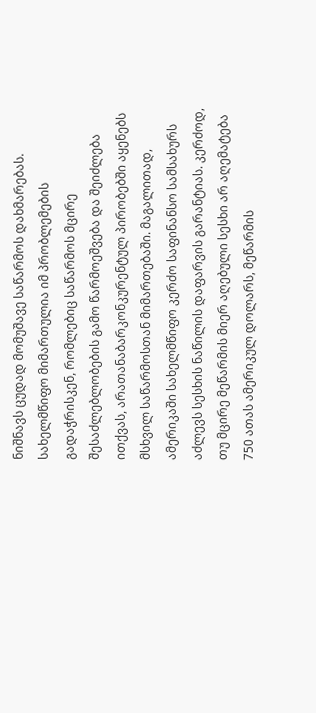ნიშნავს ცუდად მომუშავე საწარმოს დახმარებას. სახელმწიფო მიმართულია იმ პრობლემების გადაჭრისკენ, რომლებიც საწარმოს მცირე შესაძლებლობების გამო წარმოეშვება და შეიძლება ითქვას, არათანაბარკონკურენტულ პირობებში აყენებს მსხვილ საწარმოსთან მიმართებაში. მაგალითად, ამერიკაში სახელმწიფო კერძო საფინანსო სამსახურს აძლევს სესხის ნაწილის დაფარვის გარანტიას. კერძოდ, თუ მცირე მეწარმის მიერ აღებული სესხი არ აღემატება 750 ათას ამერიკულ დოლარს, მეწარმის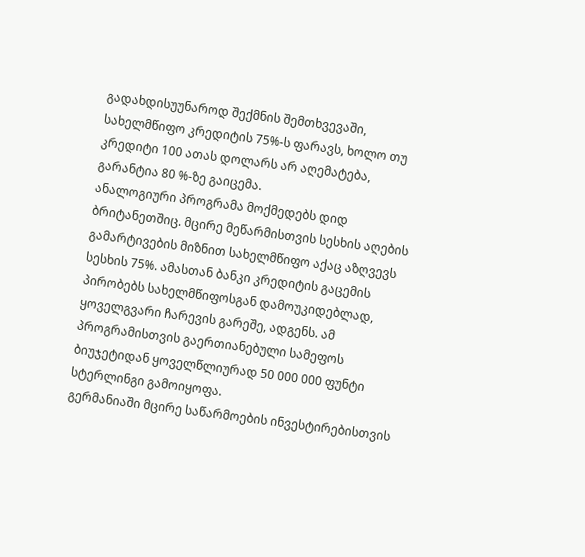გადახდისუუნაროდ შექმნის შემთხვევაში, სახელმწიფო კრედიტის 75%-ს ფარავს, ხოლო თუ კრედიტი 100 ათას დოლარს არ აღემატება, გარანტია 80 %-ზე გაიცემა.
ანალოგიური პროგრამა მოქმედებს დიდ ბრიტანეთშიც. მცირე მეწარმისთვის სესხის აღების გამარტივების მიზნით სახელმწიფო აქაც აზღვევს სესხის 75%. ამასთან ბანკი კრედიტის გაცემის პირობებს სახელმწიფოსგან დამოუკიდებლად, ყოველგვარი ჩარევის გარეშე, ადგენს. ამ პროგრამისთვის გაერთიანებული სამეფოს ბიუჯეტიდან ყოველწლიურად 50 000 000 ფუნტი სტერლინგი გამოიყოფა.
გერმანიაში მცირე საწარმოების ინვესტირებისთვის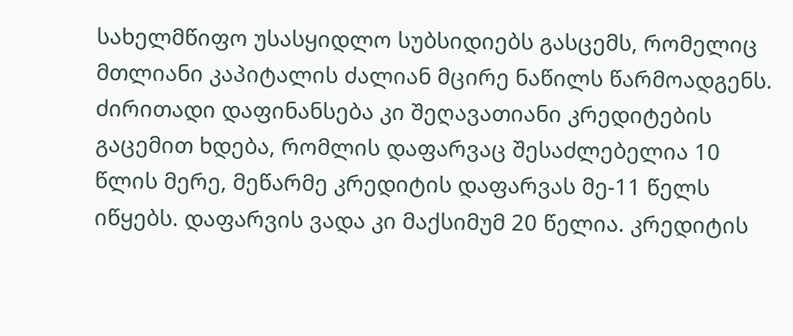სახელმწიფო უსასყიდლო სუბსიდიებს გასცემს, რომელიც მთლიანი კაპიტალის ძალიან მცირე ნაწილს წარმოადგენს. ძირითადი დაფინანსება კი შეღავათიანი კრედიტების გაცემით ხდება, რომლის დაფარვაც შესაძლებელია 10 წლის მერე, მეწარმე კრედიტის დაფარვას მე-11 წელს იწყებს. დაფარვის ვადა კი მაქსიმუმ 20 წელია. კრედიტის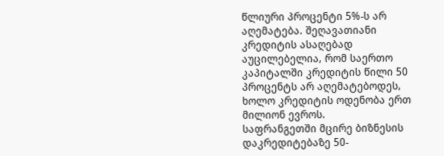წლიური პროცენტი 5%-ს არ აღემატება. შეღავათიანი კრედიტის ასაღებად აუცილებელია, რომ საერთო კაპიტალში კრედიტის წილი 50 პროცენტს არ აღემატებოდეს, ხოლო კრედიტის ოდენობა ერთ მილიონ ევროს.
საფრანგეთში მცირე ბიზნესის დაკრედიტებაზე 50-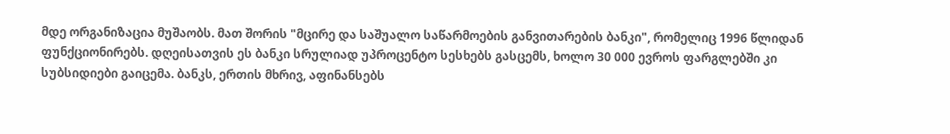მდე ორგანიზაცია მუშაობს. მათ შორის "მცირე და საშუალო საწარმოების განვითარების ბანკი", რომელიც 1996 წლიდან ფუნქციონირებს. დღეისათვის ეს ბანკი სრულიად უპროცენტო სესხებს გასცემს, ხოლო 30 000 ევროს ფარგლებში კი სუბსიდიები გაიცემა. ბანკს, ერთის მხრივ, აფინანსებს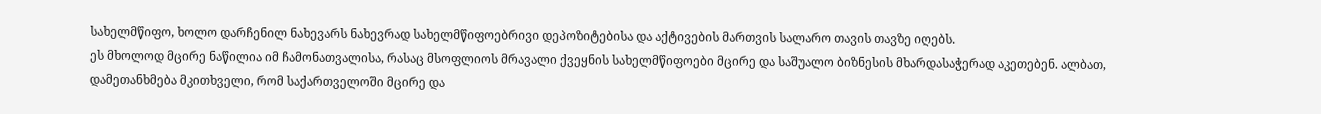სახელმწიფო, ხოლო დარჩენილ ნახევარს ნახევრად სახელმწიფოებრივი დეპოზიტებისა და აქტივების მართვის სალარო თავის თავზე იღებს.
ეს მხოლოდ მცირე ნაწილია იმ ჩამონათვალისა, რასაც მსოფლიოს მრავალი ქვეყნის სახელმწიფოები მცირე და საშუალო ბიზნესის მხარდასაჭერად აკეთებენ. ალბათ, დამეთანხმება მკითხველი, რომ საქართველოში მცირე და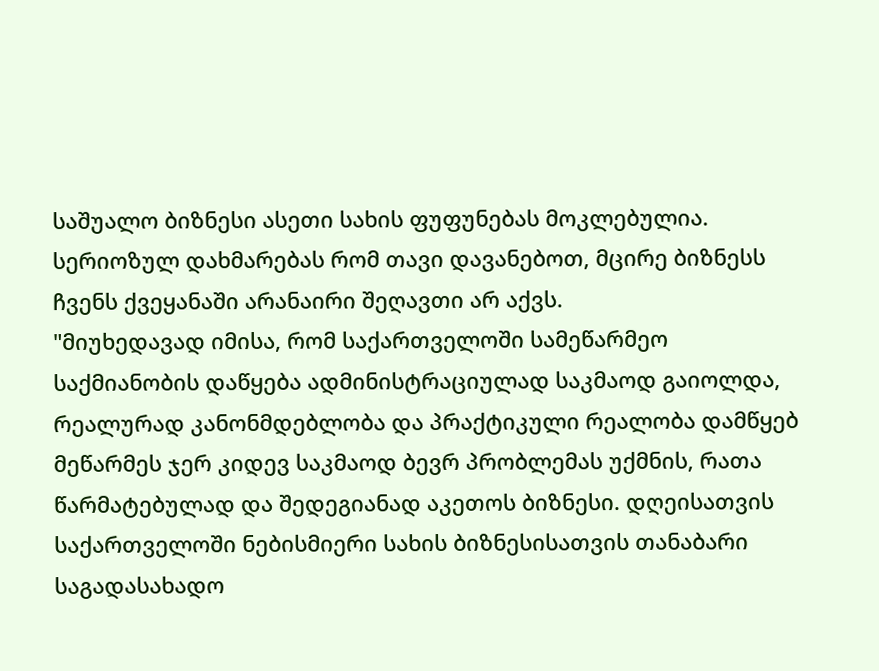საშუალო ბიზნესი ასეთი სახის ფუფუნებას მოკლებულია. სერიოზულ დახმარებას რომ თავი დავანებოთ, მცირე ბიზნესს ჩვენს ქვეყანაში არანაირი შეღავთი არ აქვს.
"მიუხედავად იმისა, რომ საქართველოში სამეწარმეო საქმიანობის დაწყება ადმინისტრაციულად საკმაოდ გაიოლდა, რეალურად კანონმდებლობა და პრაქტიკული რეალობა დამწყებ მეწარმეს ჯერ კიდევ საკმაოდ ბევრ პრობლემას უქმნის, რათა წარმატებულად და შედეგიანად აკეთოს ბიზნესი. დღეისათვის საქართველოში ნებისმიერი სახის ბიზნესისათვის თანაბარი საგადასახადო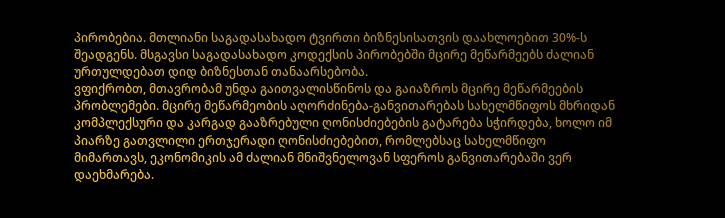პირობებია. მთლიანი საგადასახადო ტვირთი ბიზნესისათვის დაახლოებით 30%-ს შეადგენს. მსგავსი საგადასახადო კოდექსის პირობებში მცირე მეწარმეებს ძალიან ურთულდებათ დიდ ბიზნესთან თანაარსებობა.
ვფიქრობთ, მთავრობამ უნდა გაითვალისწინოს და გაიაზროს მცირე მეწარმეების პრობლემები. მცირე მეწარმეობის აღორძინება-განვითარებას სახელმწიფოს მხრიდან კომპლექსური და კარგად გააზრებული ღონისძიებების გატარება სჭირდება, ხოლო იმ პიარზე გათვლილი ერთჯერადი ღონისძიებებით, რომლებსაც სახელმწიფო მიმართავს, ეკონომიკის ამ ძალიან მნიშვნელოვან სფეროს განვითარებაში ვერ დაეხმარება.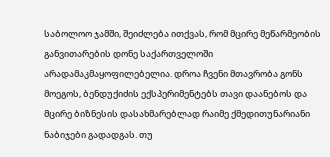საბოლოო ჯამში, შეიძლება ითქვას, რომ მცირე მეწარმეობის განვითარების დონე საქართველოში არადამაკმაყოფილებელია. დროა ჩვენი მთავრობა გონს მოეგოს, ბენდუქიძის ექსპერიმენტებს თავი დაანებოს და მცირე ბიზნესის დასახმარებლად რაიმე ქმედითუნარიანი ნაბიჯები გადადგას. თუ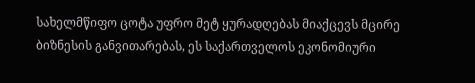სახელმწიფო ცოტა უფრო მეტ ყურადღებას მიაქცევს მცირე ბიზნესის განვითარებას, ეს საქართველოს ეკონომიური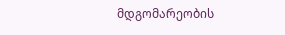მდგომარეობის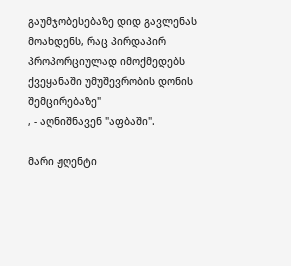გაუმჯობესებაზე დიდ გავლენას მოახდენს, რაც პირდაპირ პროპორციულად იმოქმედებს ქვეყანაში უმუშევრობის დონის შემცირებაზე"
, - აღნიშნავენ "აფბაში".

მარი ჟღენტი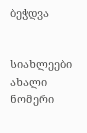ბეჭდვა


სიახლეები
ახალი ნომერი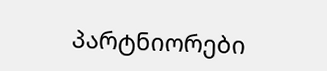პარტნიორები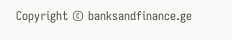Copyright © banksandfinance.ge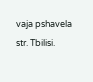vaja pshavela str. Tbilisi.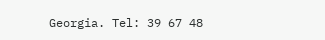Georgia. Tel: 39 67 48